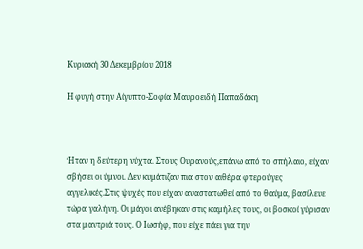Κυριακή 30 Δεκεμβρίου 2018

Η φυγή στην Αίγυπτο-Σοφία Μαυροειδή Παπαδάκη



Ήταν η δεύτερη νύχτα. Στους Ουρανούς,επάνω από το σπήλαιο, είχαν σβήσει οι ύμνοι. Δεν κυμάτιζαν πια στον αιθέρα φτερούγες αγγελικές.Στις ψυχές που είχαν αναστατωθεί από το θαύμα, βασίλευε τώρα γαλήνη. Οι μάγοι ανέβηκαν στις καμήλες τους, οι βοσκοί γύρισαν στα μαντριά τους. Ο Ιωσήφ, που είχε πάει για την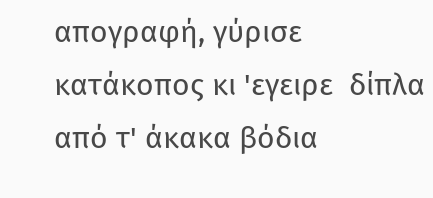απογραφή, γύρισε κατάκοπος κι 'εγειρε  δίπλα από τ' άκακα βόδια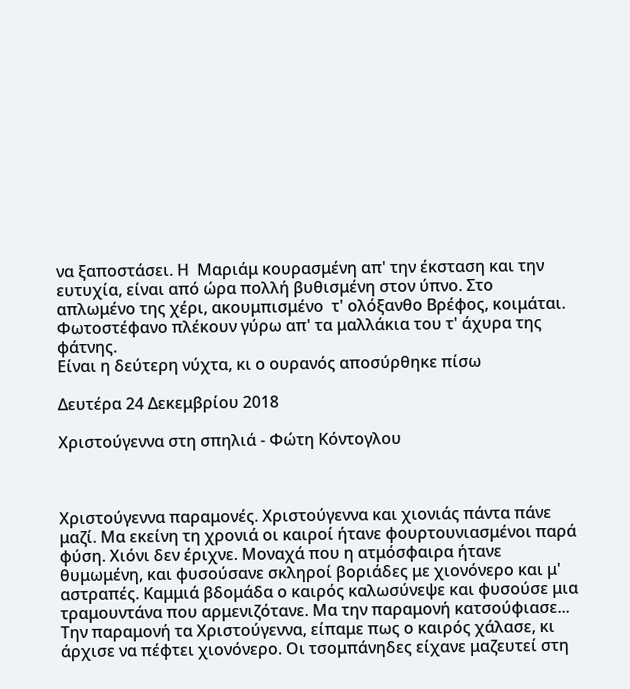να ξαποστάσει. Η  Μαριάμ κουρασμένη απ' την έκσταση και την ευτυχία, είναι από ώρα πολλή βυθισμένη στον ύπνο. Στο απλωμένο της χέρι, ακουμπισμένο  τ' ολόξανθο Βρέφος, κοιμάται. Φωτοστέφανο πλέκουν γύρω απ' τα μαλλάκια του τ' άχυρα της φάτνης.
Είναι η δεύτερη νύχτα, κι ο ουρανός αποσύρθηκε πίσω

Δευτέρα 24 Δεκεμβρίου 2018

Χριστούγεννα στη σπηλιά - Φώτη Κόντογλου



Χριστούγεννα παραμονές. Χριστούγεννα και χιονιάς πάντα πάνε μαζί. Μα εκείνη τη χρονιά οι καιροί ήτανε φουρτουνιασμένοι παρά φύση. Χιόνι δεν έριχνε. Μοναχά που η ατμόσφαιρα ήτανε θυμωμένη, και φυσούσανε σκληροί βοριάδες με χιονόνερο και μ' αστραπές. Καμμιά βδομάδα ο καιρός καλωσύνεψε και φυσούσε μια τραμουντάνα που αρμενιζότανε. Μα την παραμονή κατσούφιασε...
Την παραμονή τα Χριστούγεννα, είπαμε πως ο καιρός χάλασε, κι άρχισε να πέφτει χιονόνερο. Οι τσομπάνηδες είχανε μαζευτεί στη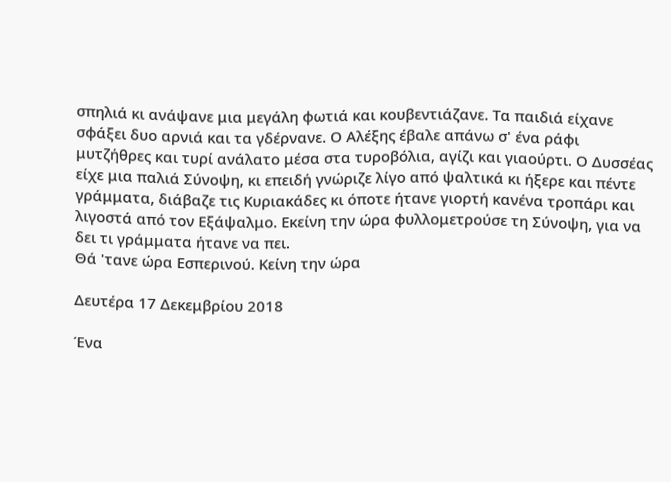σπηλιά κι ανάψανε μια μεγάλη φωτιά και κουβεντιάζανε. Τα παιδιά είχανε σφάξει δυο αρνιά και τα γδέρνανε. Ο Αλέξης έβαλε απάνω σ' ένα ράφι μυτζήθρες και τυρί ανάλατο μέσα στα τυροβόλια, αγίζι και γιαούρτι. Ο Δυσσέας είχε μια παλιά Σύνοψη, κι επειδή γνώριζε λίγο από ψαλτικά κι ήξερε και πέντε γράμματα, διάβαζε τις Κυριακάδες κι όποτε ήτανε γιορτή κανένα τροπάρι και λιγοστά από τον Εξάψαλμο. Εκείνη την ώρα φυλλομετρούσε τη Σύνοψη, για να δει τι γράμματα ήτανε να πει.
Θά 'τανε ώρα Εσπερινού. Κείνη την ώρα

Δευτέρα 17 Δεκεμβρίου 2018

Ένα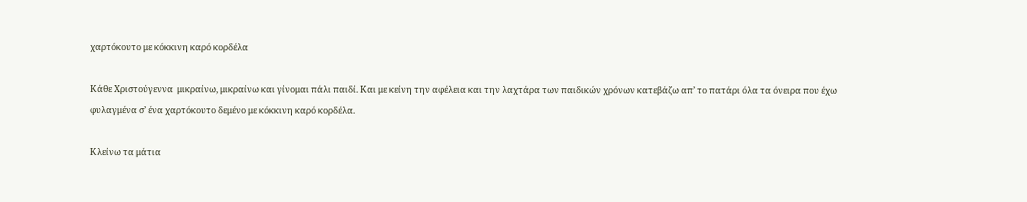χαρτόκουτο με κόκκινη καρό κορδέλα

Κάθε Χριστούγεννα  μικραίνω, μικραίνω και γίνομαι πάλι παιδί. Και με κείνη την αφέλεια και την λαχτάρα των παιδικών χρόνων κατεβάζω απ’ το πατάρι όλα τα όνειρα που έχω φυλαγμένα σ’ ένα χαρτόκουτο δεμένο με κόκκινη καρό κορδέλα.

Κλείνω τα μάτια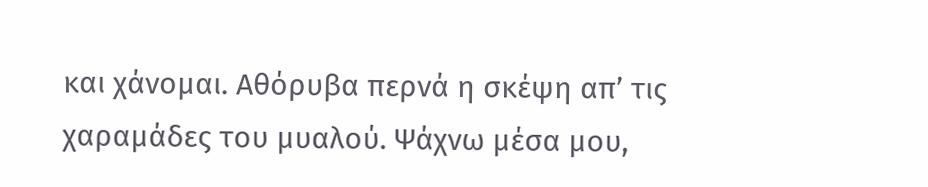και χάνομαι. Αθόρυβα περνά η σκέψη απ’ τις χαραμάδες του μυαλού. Ψάχνω μέσα μου,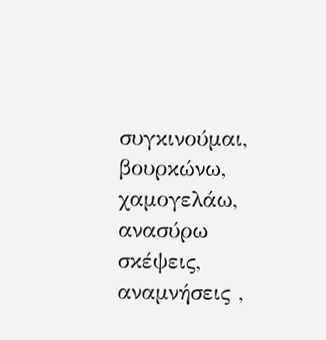συγκινούμαι, βουρκώνω, χαμογελάω, ανασύρω σκέψεις, αναμνήσεις ,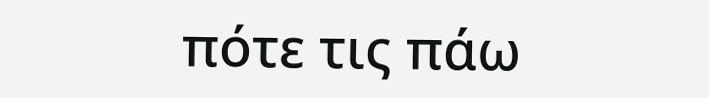πότε τις πάω